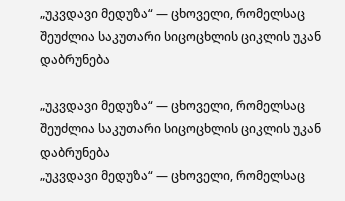„უკვდავი მედუზა“ — ცხოველი, რომელსაც შეუძლია საკუთარი სიცოცხლის ციკლის უკან დაბრუნება

„უკვდავი მედუზა“ — ცხოველი, რომელსაც შეუძლია საკუთარი სიცოცხლის ციკლის უკან დაბრუნება
„უკვდავი მედუზა“ — ცხოველი, რომელსაც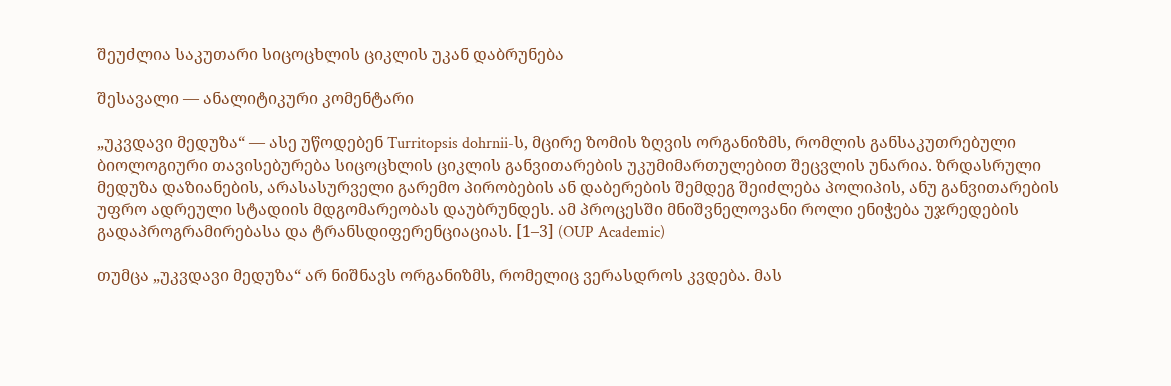შეუძლია საკუთარი სიცოცხლის ციკლის უკან დაბრუნება

შესავალი — ანალიტიკური კომენტარი

„უკვდავი მედუზა“ — ასე უწოდებენ Turritopsis dohrnii-ს, მცირე ზომის ზღვის ორგანიზმს, რომლის განსაკუთრებული ბიოლოგიური თავისებურება სიცოცხლის ციკლის განვითარების უკუმიმართულებით შეცვლის უნარია. ზრდასრული მედუზა დაზიანების, არასასურველი გარემო პირობების ან დაბერების შემდეგ შეიძლება პოლიპის, ანუ განვითარების უფრო ადრეული სტადიის მდგომარეობას დაუბრუნდეს. ამ პროცესში მნიშვნელოვანი როლი ენიჭება უჯრედების გადაპროგრამირებასა და ტრანსდიფერენციაციას. [1–3] (OUP Academic)

თუმცა „უკვდავი მედუზა“ არ ნიშნავს ორგანიზმს, რომელიც ვერასდროს კვდება. მას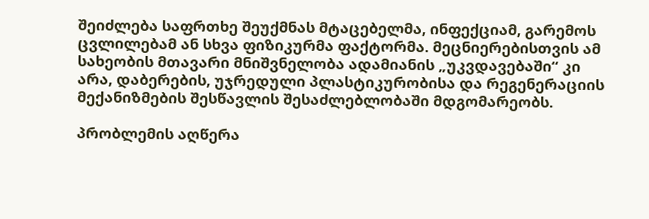შეიძლება საფრთხე შეუქმნას მტაცებელმა, ინფექციამ, გარემოს ცვლილებამ ან სხვა ფიზიკურმა ფაქტორმა. მეცნიერებისთვის ამ სახეობის მთავარი მნიშვნელობა ადამიანის „უკვდავებაში“ კი არა, დაბერების, უჯრედული პლასტიკურობისა და რეგენერაციის მექანიზმების შესწავლის შესაძლებლობაში მდგომარეობს.

პრობლემის აღწერა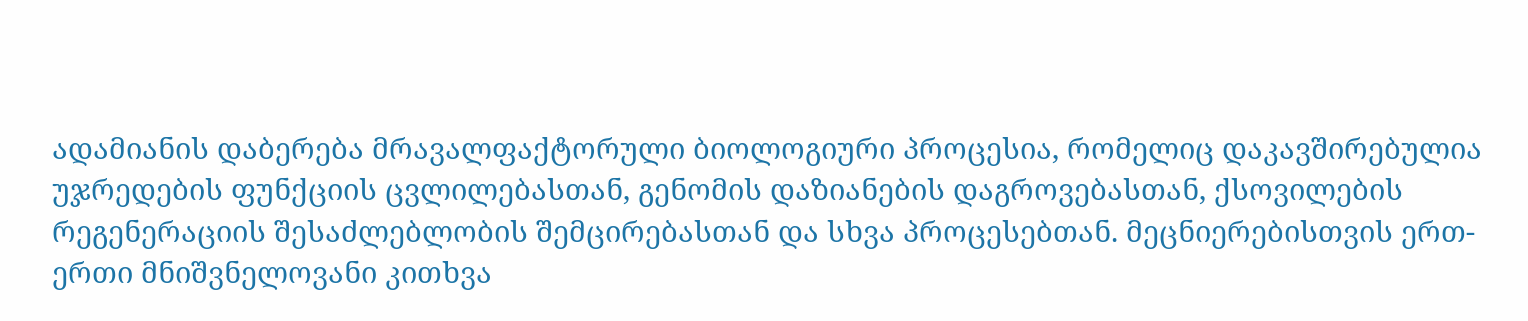ადამიანის დაბერება მრავალფაქტორული ბიოლოგიური პროცესია, რომელიც დაკავშირებულია უჯრედების ფუნქციის ცვლილებასთან, გენომის დაზიანების დაგროვებასთან, ქსოვილების რეგენერაციის შესაძლებლობის შემცირებასთან და სხვა პროცესებთან. მეცნიერებისთვის ერთ-ერთი მნიშვნელოვანი კითხვა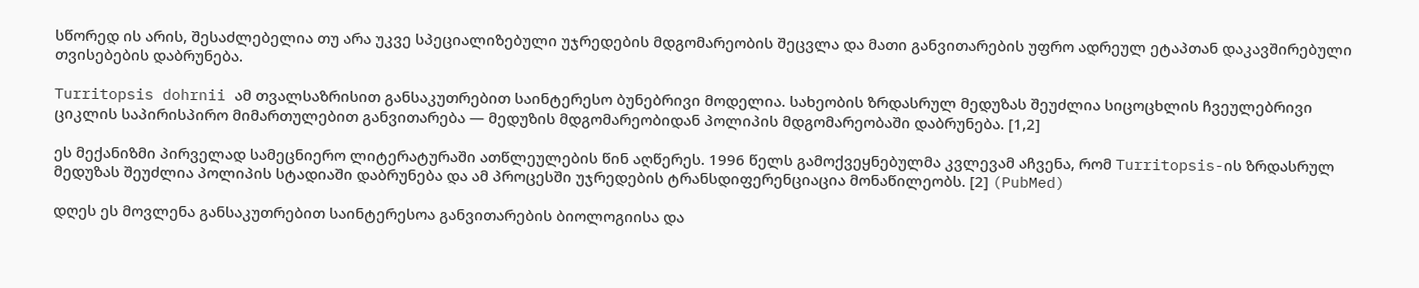სწორედ ის არის, შესაძლებელია თუ არა უკვე სპეციალიზებული უჯრედების მდგომარეობის შეცვლა და მათი განვითარების უფრო ადრეულ ეტაპთან დაკავშირებული თვისებების დაბრუნება.

Turritopsis dohrnii ამ თვალსაზრისით განსაკუთრებით საინტერესო ბუნებრივი მოდელია. სახეობის ზრდასრულ მედუზას შეუძლია სიცოცხლის ჩვეულებრივი ციკლის საპირისპირო მიმართულებით განვითარება — მედუზის მდგომარეობიდან პოლიპის მდგომარეობაში დაბრუნება. [1,2]

ეს მექანიზმი პირველად სამეცნიერო ლიტერატურაში ათწლეულების წინ აღწერეს. 1996 წელს გამოქვეყნებულმა კვლევამ აჩვენა, რომ Turritopsis-ის ზრდასრულ მედუზას შეუძლია პოლიპის სტადიაში დაბრუნება და ამ პროცესში უჯრედების ტრანსდიფერენციაცია მონაწილეობს. [2] (PubMed)

დღეს ეს მოვლენა განსაკუთრებით საინტერესოა განვითარების ბიოლოგიისა და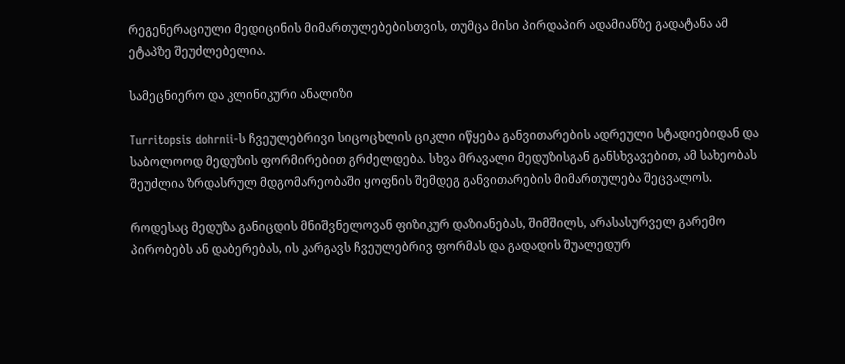რეგენერაციული მედიცინის მიმართულებებისთვის, თუმცა მისი პირდაპირ ადამიანზე გადატანა ამ ეტაპზე შეუძლებელია.

სამეცნიერო და კლინიკური ანალიზი

Turritopsis dohrnii-ს ჩვეულებრივი სიცოცხლის ციკლი იწყება განვითარების ადრეული სტადიებიდან და საბოლოოდ მედუზის ფორმირებით გრძელდება. სხვა მრავალი მედუზისგან განსხვავებით, ამ სახეობას შეუძლია ზრდასრულ მდგომარეობაში ყოფნის შემდეგ განვითარების მიმართულება შეცვალოს.

როდესაც მედუზა განიცდის მნიშვნელოვან ფიზიკურ დაზიანებას, შიმშილს, არასასურველ გარემო პირობებს ან დაბერებას, ის კარგავს ჩვეულებრივ ფორმას და გადადის შუალედურ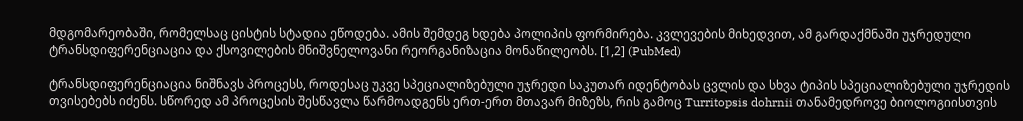მდგომარეობაში, რომელსაც ცისტის სტადია ეწოდება. ამის შემდეგ ხდება პოლიპის ფორმირება. კვლევების მიხედვით, ამ გარდაქმნაში უჯრედული ტრანსდიფერენციაცია და ქსოვილების მნიშვნელოვანი რეორგანიზაცია მონაწილეობს. [1,2] (PubMed)

ტრანსდიფერენციაცია ნიშნავს პროცესს, როდესაც უკვე სპეციალიზებული უჯრედი საკუთარ იდენტობას ცვლის და სხვა ტიპის სპეციალიზებული უჯრედის თვისებებს იძენს. სწორედ ამ პროცესის შესწავლა წარმოადგენს ერთ-ერთ მთავარ მიზეზს, რის გამოც Turritopsis dohrnii თანამედროვე ბიოლოგიისთვის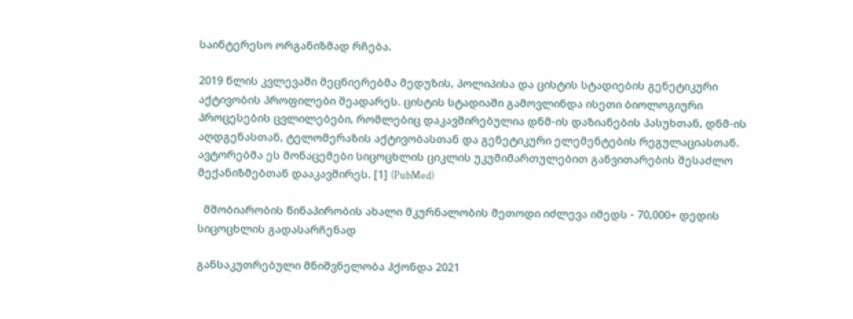საინტერესო ორგანიზმად რჩება.

2019 წლის კვლევაში მეცნიერებმა მედუზის, პოლიპისა და ცისტის სტადიების გენეტიკური აქტივობის პროფილები შეადარეს. ცისტის სტადიაში გამოვლინდა ისეთი ბიოლოგიური პროცესების ცვლილებები, რომლებიც დაკავშირებულია დნმ-ის დაზიანების პასუხთან, დნმ-ის აღდგენასთან, ტელომერაზის აქტივობასთან და გენეტიკური ელემენტების რეგულაციასთან. ავტორებმა ეს მონაცემები სიცოცხლის ციკლის უკუმიმართულებით განვითარების შესაძლო მექანიზმებთან დააკავშირეს. [1] (PubMed)

  მშობიარობის წინაპირობის ახალი მკურნალობის მეთოდი იძლევა იმედს - 70,000+ დედის სიცოცხლის გადასარჩენად

განსაკუთრებული მნიშვნელობა ჰქონდა 2021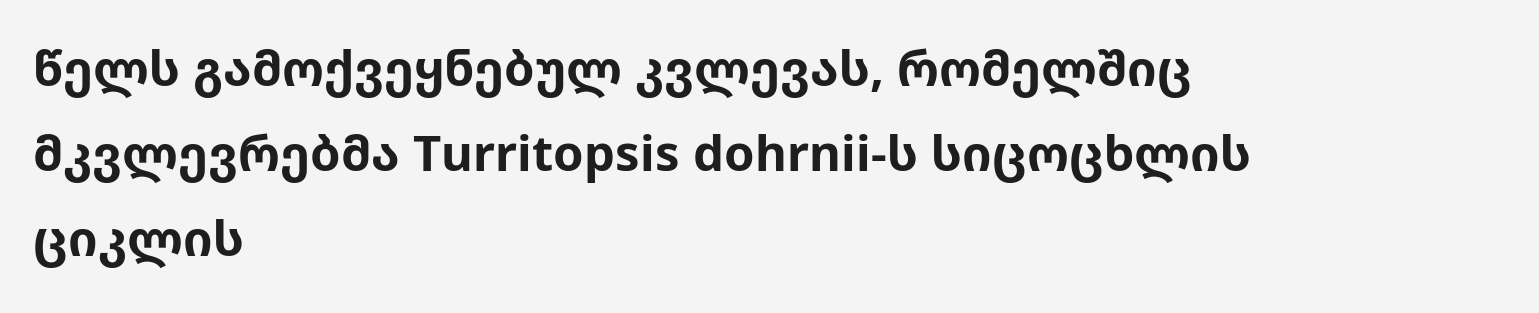წელს გამოქვეყნებულ კვლევას, რომელშიც მკვლევრებმა Turritopsis dohrnii-ს სიცოცხლის ციკლის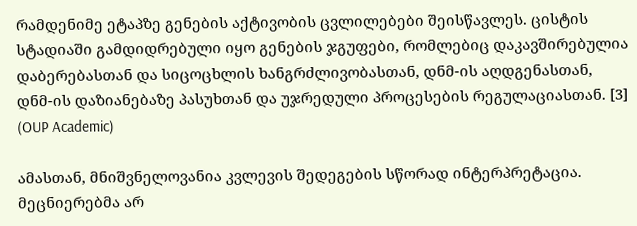რამდენიმე ეტაპზე გენების აქტივობის ცვლილებები შეისწავლეს. ცისტის სტადიაში გამდიდრებული იყო გენების ჯგუფები, რომლებიც დაკავშირებულია დაბერებასთან და სიცოცხლის ხანგრძლივობასთან, დნმ-ის აღდგენასთან, დნმ-ის დაზიანებაზე პასუხთან და უჯრედული პროცესების რეგულაციასთან. [3] (OUP Academic)

ამასთან, მნიშვნელოვანია კვლევის შედეგების სწორად ინტერპრეტაცია. მეცნიერებმა არ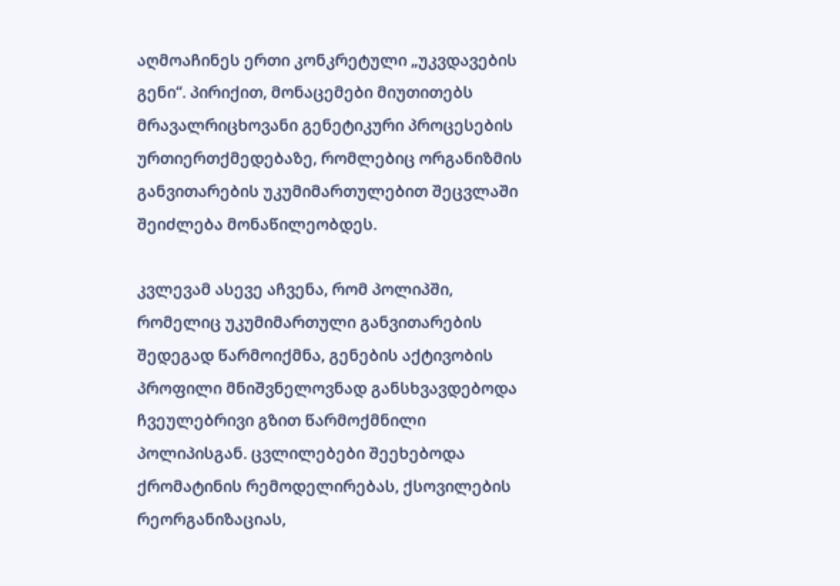აღმოაჩინეს ერთი კონკრეტული „უკვდავების გენი“. პირიქით, მონაცემები მიუთითებს მრავალრიცხოვანი გენეტიკური პროცესების ურთიერთქმედებაზე, რომლებიც ორგანიზმის განვითარების უკუმიმართულებით შეცვლაში შეიძლება მონაწილეობდეს.

კვლევამ ასევე აჩვენა, რომ პოლიპში, რომელიც უკუმიმართული განვითარების შედეგად წარმოიქმნა, გენების აქტივობის პროფილი მნიშვნელოვნად განსხვავდებოდა ჩვეულებრივი გზით წარმოქმნილი პოლიპისგან. ცვლილებები შეეხებოდა ქრომატინის რემოდელირებას, ქსოვილების რეორგანიზაციას,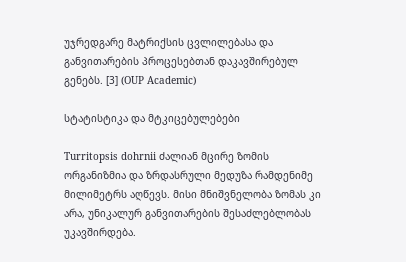უჯრედგარე მატრიქსის ცვლილებასა და განვითარების პროცესებთან დაკავშირებულ გენებს. [3] (OUP Academic)

სტატისტიკა და მტკიცებულებები

Turritopsis dohrnii ძალიან მცირე ზომის ორგანიზმია და ზრდასრული მედუზა რამდენიმე მილიმეტრს აღწევს. მისი მნიშვნელობა ზომას კი არა, უნიკალურ განვითარების შესაძლებლობას უკავშირდება.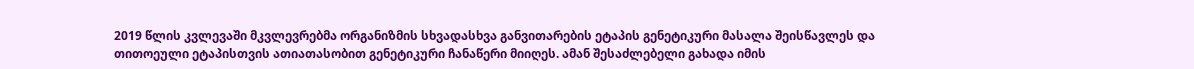2019 წლის კვლევაში მკვლევრებმა ორგანიზმის სხვადასხვა განვითარების ეტაპის გენეტიკური მასალა შეისწავლეს და თითოეული ეტაპისთვის ათიათასობით გენეტიკური ჩანაწერი მიიღეს. ამან შესაძლებელი გახადა იმის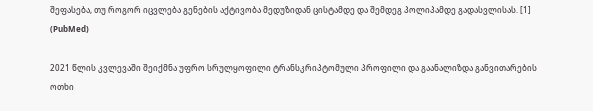შეფასება, თუ როგორ იცვლება გენების აქტივობა მედუზიდან ცისტამდე და შემდეგ პოლიპამდე გადასვლისას. [1] (PubMed)

2021 წლის კვლევაში შეიქმნა უფრო სრულყოფილი ტრანსკრიპტომული პროფილი და გაანალიზდა განვითარების ოთხი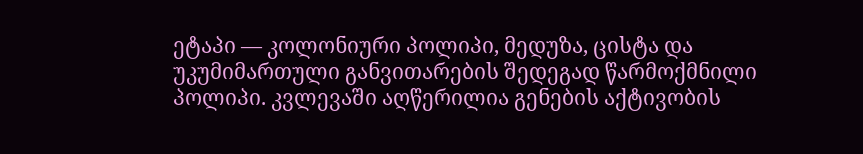ეტაპი — კოლონიური პოლიპი, მედუზა, ცისტა და უკუმიმართული განვითარების შედეგად წარმოქმნილი პოლიპი. კვლევაში აღწერილია გენების აქტივობის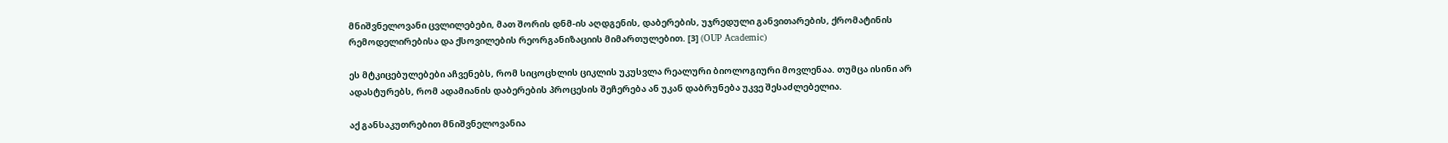მნიშვნელოვანი ცვლილებები, მათ შორის დნმ-ის აღდგენის, დაბერების, უჯრედული განვითარების, ქრომატინის რემოდელირებისა და ქსოვილების რეორგანიზაციის მიმართულებით. [3] (OUP Academic)

ეს მტკიცებულებები აჩვენებს, რომ სიცოცხლის ციკლის უკუსვლა რეალური ბიოლოგიური მოვლენაა. თუმცა ისინი არ ადასტურებს, რომ ადამიანის დაბერების პროცესის შეჩერება ან უკან დაბრუნება უკვე შესაძლებელია.

აქ განსაკუთრებით მნიშვნელოვანია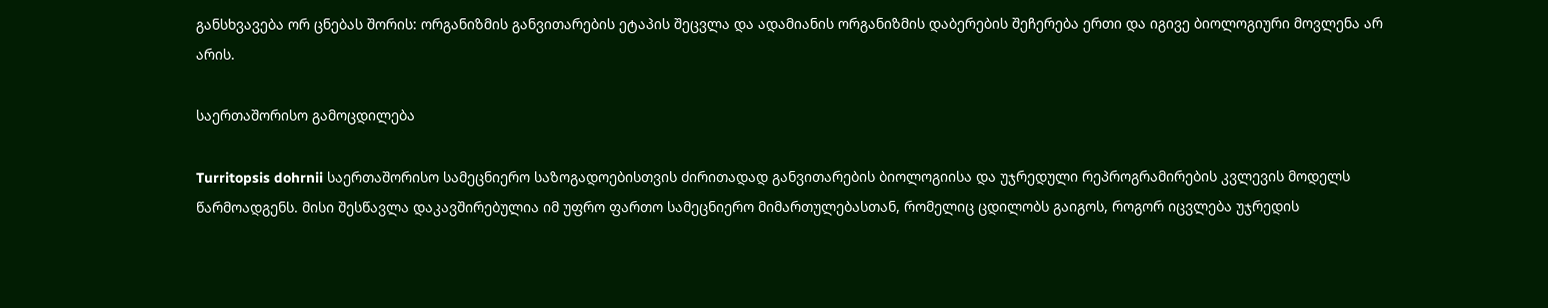განსხვავება ორ ცნებას შორის: ორგანიზმის განვითარების ეტაპის შეცვლა და ადამიანის ორგანიზმის დაბერების შეჩერება ერთი და იგივე ბიოლოგიური მოვლენა არ არის.

საერთაშორისო გამოცდილება

Turritopsis dohrnii საერთაშორისო სამეცნიერო საზოგადოებისთვის ძირითადად განვითარების ბიოლოგიისა და უჯრედული რეპროგრამირების კვლევის მოდელს წარმოადგენს. მისი შესწავლა დაკავშირებულია იმ უფრო ფართო სამეცნიერო მიმართულებასთან, რომელიც ცდილობს გაიგოს, როგორ იცვლება უჯრედის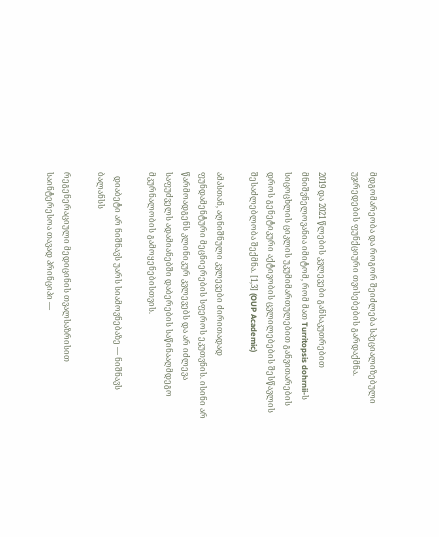მდგომარეობა და როგორ შეიძლება სპეციალიზებული უჯრედების ფუნქციური თვისებების გარდაქმნა.

2019 და 2021 წლების კვლევები განსაკუთრებით მნიშვნელოვანია იმიტომ, რომ მათ Turritopsis dohrnii-ს სიცოცხლის ციკლის უკუმიმართულებით განვითარების დროს გენეტიკური აქტივობის ცვლილებების შესწავლის შესაძლებლობა შექმნა. [1,3] (OUP Academic)

ამასთან, აღნიშნული კვლევები ძირითადად ფუნდამენტური მეცნიერების სფეროს ეკუთვნის. ისინი არ წარმოადგენს კლინიკურ კვლევებს და არ იძლევა საფუძველს ადამიანებში დაბერების საწინააღმდეგო მკურნალობის გამოყენებისთვის.

  დიაბეტი არ ნიშნავს უარს სიამოვნებაზე — ნიშნავს ბალანსს

რეგენერაციული მედიცინის თვალსაზრისით საინტერესოა თავად პრინციპი —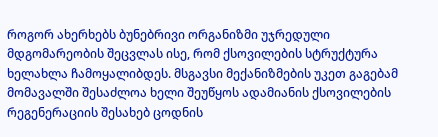როგორ ახერხებს ბუნებრივი ორგანიზმი უჯრედული მდგომარეობის შეცვლას ისე, რომ ქსოვილების სტრუქტურა ხელახლა ჩამოყალიბდეს. მსგავსი მექანიზმების უკეთ გაგებამ მომავალში შესაძლოა ხელი შეუწყოს ადამიანის ქსოვილების რეგენერაციის შესახებ ცოდნის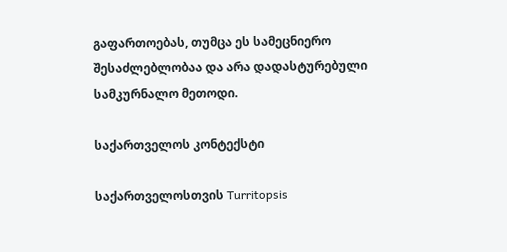გაფართოებას, თუმცა ეს სამეცნიერო შესაძლებლობაა და არა დადასტურებული სამკურნალო მეთოდი.

საქართველოს კონტექსტი

საქართველოსთვის Turritopsis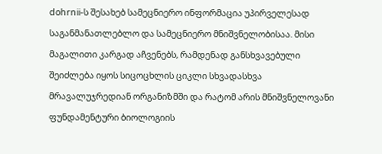dohrnii-ს შესახებ სამეცნიერო ინფორმაცია უპირველესად საგანმანათლებლო და სამეცნიერო მნიშვნელობისაა. მისი მაგალითი კარგად აჩვენებს, რამდენად განსხვავებული შეიძლება იყოს სიცოცხლის ციკლი სხვადასხვა მრავალუჯრედიან ორგანიზმში და რატომ არის მნიშვნელოვანი ფუნდამენტური ბიოლოგიის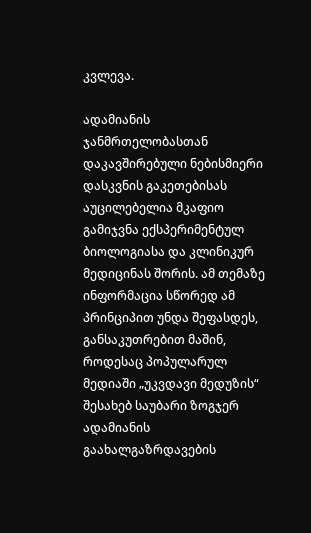კვლევა.

ადამიანის ჯანმრთელობასთან დაკავშირებული ნებისმიერი დასკვნის გაკეთებისას აუცილებელია მკაფიო გამიჯვნა ექსპერიმენტულ ბიოლოგიასა და კლინიკურ მედიცინას შორის. ამ თემაზე ინფორმაცია სწორედ ამ პრინციპით უნდა შეფასდეს, განსაკუთრებით მაშინ, როდესაც პოპულარულ მედიაში „უკვდავი მედუზის“ შესახებ საუბარი ზოგჯერ ადამიანის გაახალგაზრდავების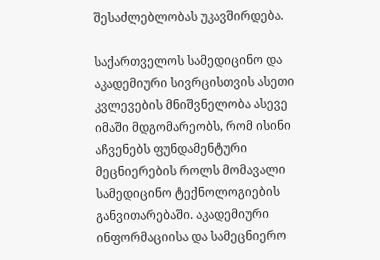შესაძლებლობას უკავშირდება.

საქართველოს სამედიცინო და აკადემიური სივრცისთვის ასეთი კვლევების მნიშვნელობა ასევე იმაში მდგომარეობს, რომ ისინი აჩვენებს ფუნდამენტური მეცნიერების როლს მომავალი სამედიცინო ტექნოლოგიების განვითარებაში. აკადემიური ინფორმაციისა და სამეცნიერო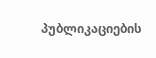პუბლიკაციების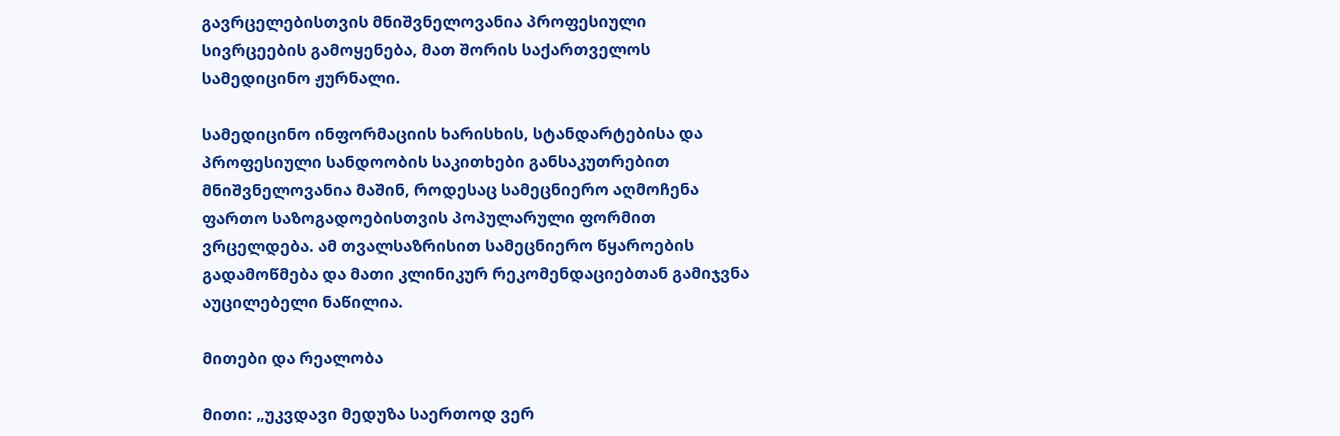გავრცელებისთვის მნიშვნელოვანია პროფესიული სივრცეების გამოყენება, მათ შორის საქართველოს სამედიცინო ჟურნალი.

სამედიცინო ინფორმაციის ხარისხის, სტანდარტებისა და პროფესიული სანდოობის საკითხები განსაკუთრებით მნიშვნელოვანია მაშინ, როდესაც სამეცნიერო აღმოჩენა ფართო საზოგადოებისთვის პოპულარული ფორმით ვრცელდება. ამ თვალსაზრისით სამეცნიერო წყაროების გადამოწმება და მათი კლინიკურ რეკომენდაციებთან გამიჯვნა აუცილებელი ნაწილია.

მითები და რეალობა

მითი: „უკვდავი მედუზა საერთოდ ვერ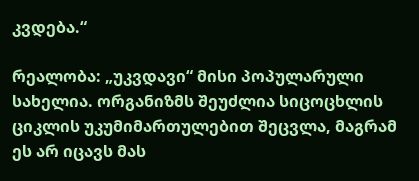კვდება.“

რეალობა: „უკვდავი“ მისი პოპულარული სახელია. ორგანიზმს შეუძლია სიცოცხლის ციკლის უკუმიმართულებით შეცვლა, მაგრამ ეს არ იცავს მას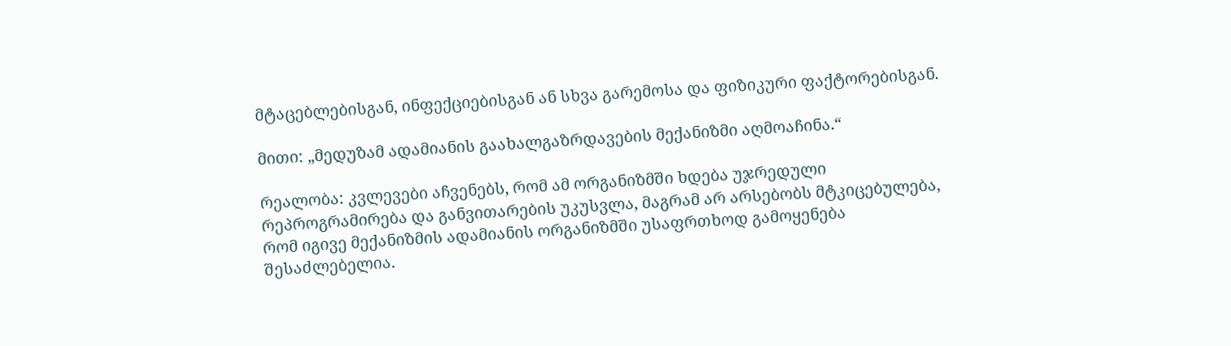მტაცებლებისგან, ინფექციებისგან ან სხვა გარემოსა და ფიზიკური ფაქტორებისგან.

მითი: „მედუზამ ადამიანის გაახალგაზრდავების მექანიზმი აღმოაჩინა.“

რეალობა: კვლევები აჩვენებს, რომ ამ ორგანიზმში ხდება უჯრედული რეპროგრამირება და განვითარების უკუსვლა, მაგრამ არ არსებობს მტკიცებულება, რომ იგივე მექანიზმის ადამიანის ორგანიზმში უსაფრთხოდ გამოყენება შესაძლებელია.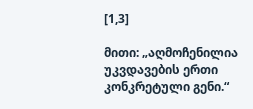[1,3]

მითი: „აღმოჩენილია უკვდავების ერთი კონკრეტული გენი.“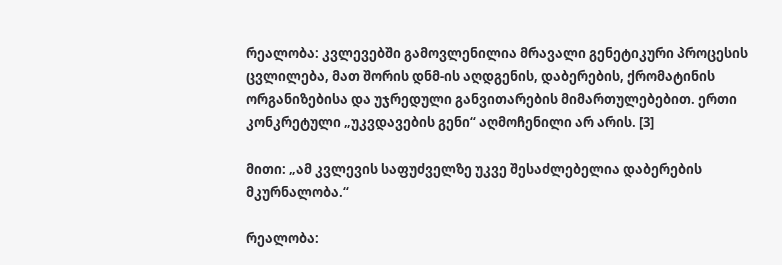რეალობა: კვლევებში გამოვლენილია მრავალი გენეტიკური პროცესის ცვლილება, მათ შორის დნმ-ის აღდგენის, დაბერების, ქრომატინის ორგანიზებისა და უჯრედული განვითარების მიმართულებებით. ერთი კონკრეტული „უკვდავების გენი“ აღმოჩენილი არ არის. [3]

მითი: „ამ კვლევის საფუძველზე უკვე შესაძლებელია დაბერების მკურნალობა.“

რეალობა: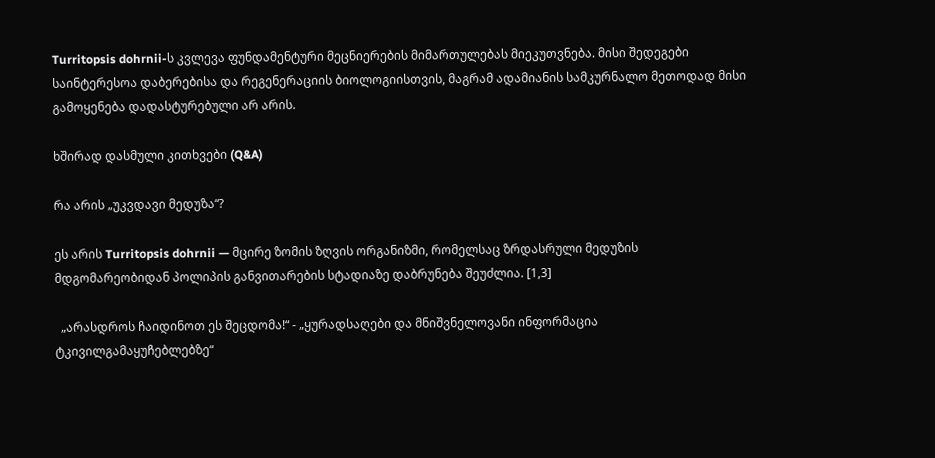Turritopsis dohrnii-ს კვლევა ფუნდამენტური მეცნიერების მიმართულებას მიეკუთვნება. მისი შედეგები საინტერესოა დაბერებისა და რეგენერაციის ბიოლოგიისთვის, მაგრამ ადამიანის სამკურნალო მეთოდად მისი გამოყენება დადასტურებული არ არის.

ხშირად დასმული კითხვები (Q&A)

რა არის „უკვდავი მედუზა“?

ეს არის Turritopsis dohrnii — მცირე ზომის ზღვის ორგანიზმი, რომელსაც ზრდასრული მედუზის მდგომარეობიდან პოლიპის განვითარების სტადიაზე დაბრუნება შეუძლია. [1,3]

  „არასდროს ჩაიდინოთ ეს შეცდომა!“ - „ყურადსაღები და მნიშვნელოვანი ინფორმაცია ტკივილგამაყუჩებლებზე“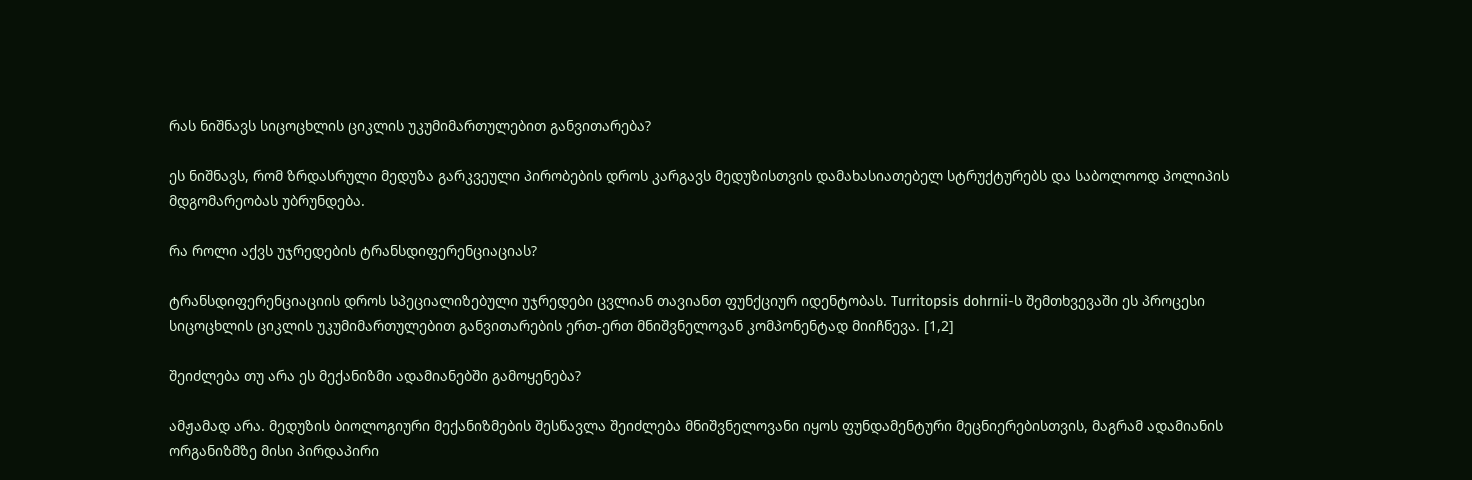რას ნიშნავს სიცოცხლის ციკლის უკუმიმართულებით განვითარება?

ეს ნიშნავს, რომ ზრდასრული მედუზა გარკვეული პირობების დროს კარგავს მედუზისთვის დამახასიათებელ სტრუქტურებს და საბოლოოდ პოლიპის მდგომარეობას უბრუნდება.

რა როლი აქვს უჯრედების ტრანსდიფერენციაციას?

ტრანსდიფერენციაციის დროს სპეციალიზებული უჯრედები ცვლიან თავიანთ ფუნქციურ იდენტობას. Turritopsis dohrnii-ს შემთხვევაში ეს პროცესი სიცოცხლის ციკლის უკუმიმართულებით განვითარების ერთ-ერთ მნიშვნელოვან კომპონენტად მიიჩნევა. [1,2]

შეიძლება თუ არა ეს მექანიზმი ადამიანებში გამოყენება?

ამჟამად არა. მედუზის ბიოლოგიური მექანიზმების შესწავლა შეიძლება მნიშვნელოვანი იყოს ფუნდამენტური მეცნიერებისთვის, მაგრამ ადამიანის ორგანიზმზე მისი პირდაპირი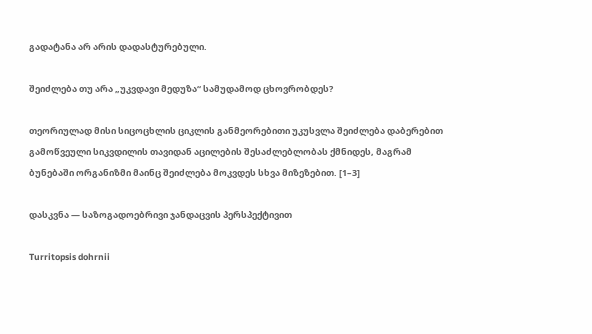გადატანა არ არის დადასტურებული.

შეიძლება თუ არა „უკვდავი მედუზა“ სამუდამოდ ცხოვრობდეს?

თეორიულად მისი სიცოცხლის ციკლის განმეორებითი უკუსვლა შეიძლება დაბერებით გამოწვეული სიკვდილის თავიდან აცილების შესაძლებლობას ქმნიდეს, მაგრამ ბუნებაში ორგანიზმი მაინც შეიძლება მოკვდეს სხვა მიზეზებით. [1–3]

დასკვნა — საზოგადოებრივი ჯანდაცვის პერსპექტივით

Turritopsis dohrnii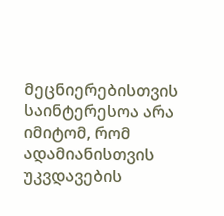მეცნიერებისთვის საინტერესოა არა იმიტომ, რომ ადამიანისთვის უკვდავების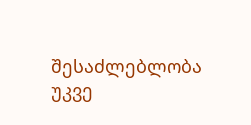შესაძლებლობა უკვე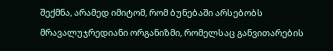შექმნა, არამედ იმიტომ, რომ ბუნებაში არსებობს მრავალუჯრედიანი ორგანიზმი, რომელსაც განვითარების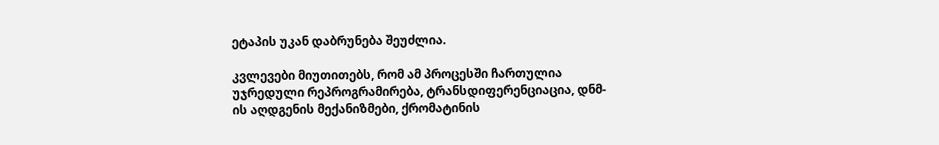ეტაპის უკან დაბრუნება შეუძლია.

კვლევები მიუთითებს, რომ ამ პროცესში ჩართულია უჯრედული რეპროგრამირება, ტრანსდიფერენციაცია, დნმ-ის აღდგენის მექანიზმები, ქრომატინის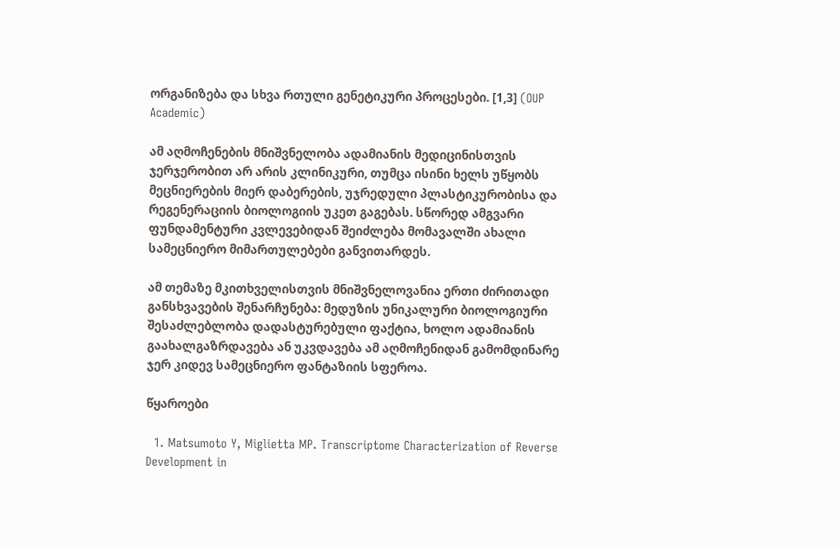ორგანიზება და სხვა რთული გენეტიკური პროცესები. [1,3] (OUP Academic)

ამ აღმოჩენების მნიშვნელობა ადამიანის მედიცინისთვის ჯერჯერობით არ არის კლინიკური, თუმცა ისინი ხელს უწყობს მეცნიერების მიერ დაბერების, უჯრედული პლასტიკურობისა და რეგენერაციის ბიოლოგიის უკეთ გაგებას. სწორედ ამგვარი ფუნდამენტური კვლევებიდან შეიძლება მომავალში ახალი სამეცნიერო მიმართულებები განვითარდეს.

ამ თემაზე მკითხველისთვის მნიშვნელოვანია ერთი ძირითადი განსხვავების შენარჩუნება: მედუზის უნიკალური ბიოლოგიური შესაძლებლობა დადასტურებული ფაქტია, ხოლო ადამიანის გაახალგაზრდავება ან უკვდავება ამ აღმოჩენიდან გამომდინარე ჯერ კიდევ სამეცნიერო ფანტაზიის სფეროა.

წყაროები

  1. Matsumoto Y, Miglietta MP. Transcriptome Characterization of Reverse Development in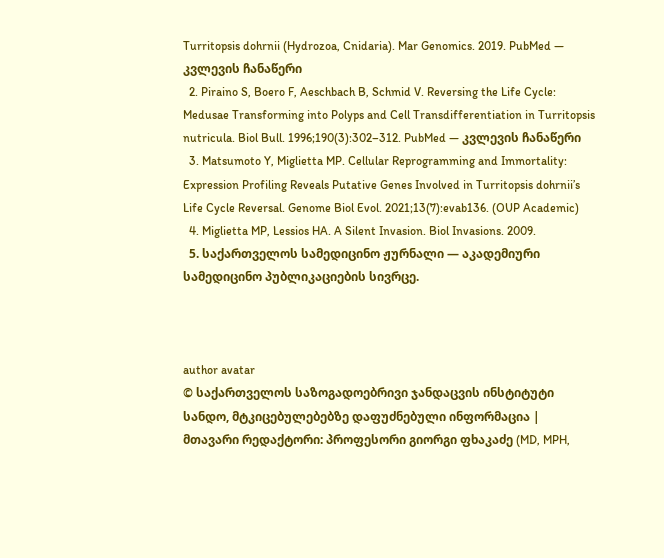Turritopsis dohrnii (Hydrozoa, Cnidaria). Mar Genomics. 2019. PubMed — კვლევის ჩანაწერი
  2. Piraino S, Boero F, Aeschbach B, Schmid V. Reversing the Life Cycle: Medusae Transforming into Polyps and Cell Transdifferentiation in Turritopsis nutricula. Biol Bull. 1996;190(3):302–312. PubMed — კვლევის ჩანაწერი
  3. Matsumoto Y, Miglietta MP. Cellular Reprogramming and Immortality: Expression Profiling Reveals Putative Genes Involved in Turritopsis dohrnii’s Life Cycle Reversal. Genome Biol Evol. 2021;13(7):evab136. (OUP Academic)
  4. Miglietta MP, Lessios HA. A Silent Invasion. Biol Invasions. 2009.
  5. საქართველოს სამედიცინო ჟურნალი — აკადემიური სამედიცინო პუბლიკაციების სივრცე.



author avatar
© საქართველოს საზოგადოებრივი ჯანდაცვის ინსტიტუტი
სანდო, მტკიცებულებებზე დაფუძნებული ინფორმაცია | მთავარი რედაქტორი: პროფესორი გიორგი ფხაკაძე (MD, MPH,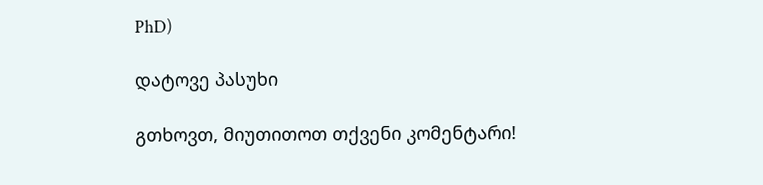PhD)

დატოვე პასუხი

გთხოვთ, მიუთითოთ თქვენი კომენტარი!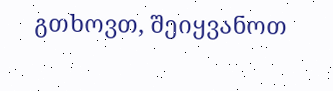გთხოვთ, შეიყვანოთ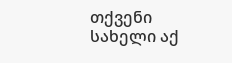თქვენი სახელი აქ